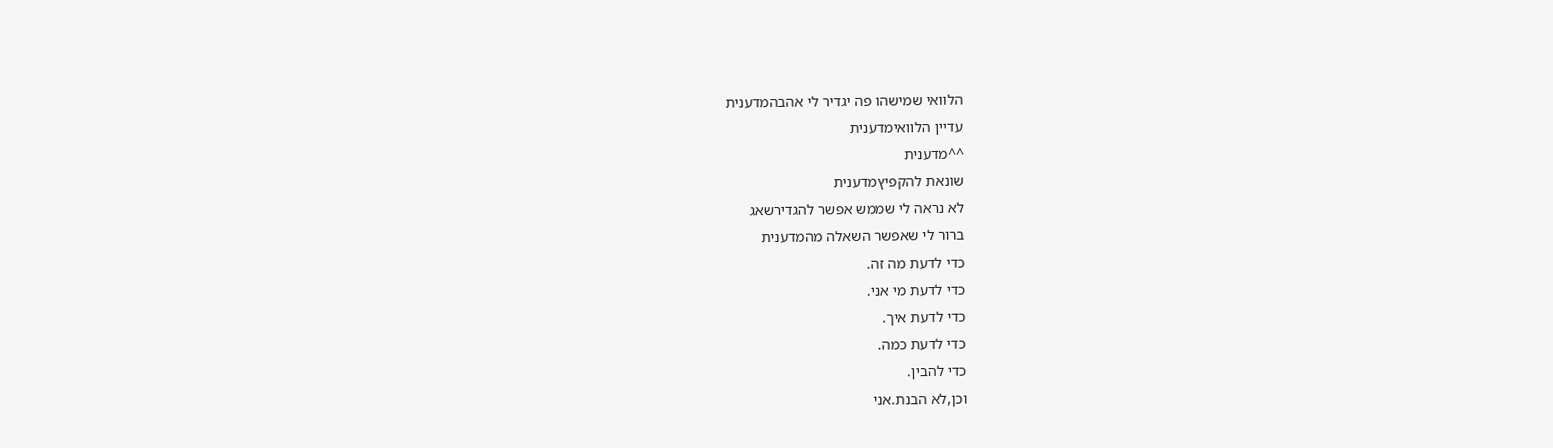הלוואי שמישהו פה יגדיר לי אהבהמדענית
עדיין הלוואימדענית
^^מדענית
שונאת להקפיץמדענית
לא נראה לי שממש אפשר להגדירשאג
ברור לי שאפשר השאלה מהמדענית
כדי לדעת מה זה.
כדי לדעת מי אני.
כדי לדעת איך.
כדי לדעת כמה.
כדי להבין.
וכן,לא הבנת.אני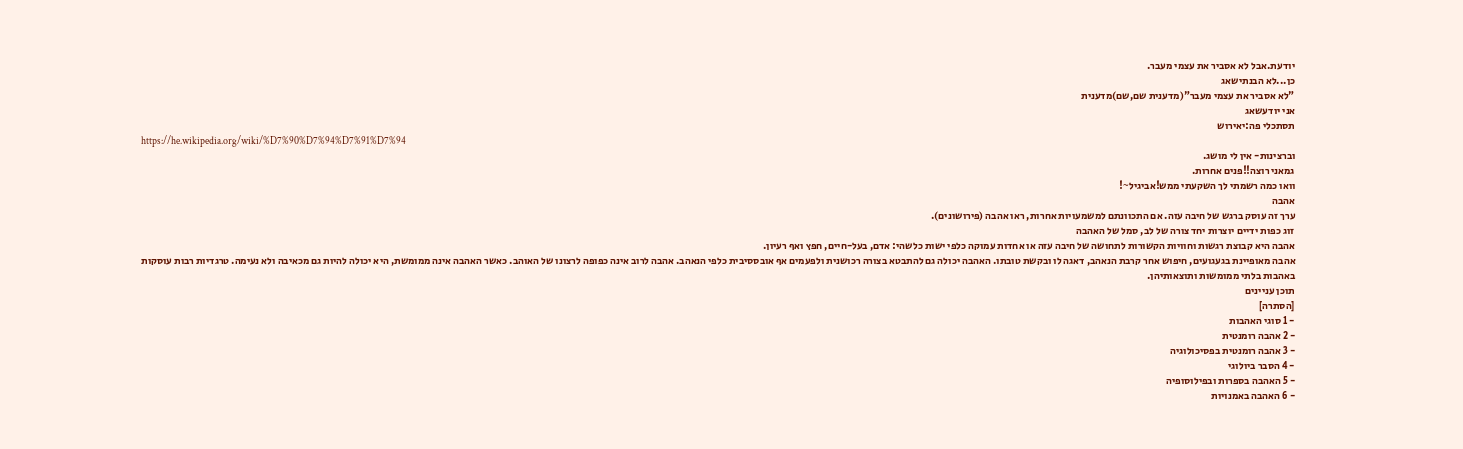יודעת.אבל לא אסביר את עצמי מעבר.
כן...לא הבנתישאג
"לא אסביר את עצמי מעבר"(מדענית שם,שם)מדענית
אני יודעשאג
תסתכלי פה:יאירוש
https://he.wikipedia.org/wiki/%D7%90%D7%94%D7%91%D7%94
וברצינות- אין לי מושג.
גמאני רוצה!!פנים אחרות.
וואו כמה רשמתי לך השקעתי ממש!אביגיל~!
אהבה
ערך זה עוסק ברגש של חיבה עזה. אם התכוונתם למשמעויות אחרות, ראו אהבה (פירושונים).
זוג כפות ידיים יוצרות יחד צורה של לב, סמל של האהבה
אהבה היא קבוצת רגשות וחוויות הקשורות לתחושה של חיבה עזה או אחדות עמוקה כלפי ישות כלשהי: אדם, בעל-חיים, חפץ ואף רעיון.
אהבה מאופיינת בגעגועים, חיפוש אחר קרבת הנאהב, דאגה לו ובקשת טובתו. האהבה יכולה גם להתבטא בצורה רכושנית ולפעמים אף אובססיבית כלפי הנאהב. אהבה לרוב אינה כפופה לרצונו של האוהב. כאשר האהבה אינה ממומשת, היא יכולה להיות גם מכאיבה ולא נעימה. טרגדיות רבות עוסקות באהבות בלתי ממומשות ותוצאותיהן.
תוכן עניינים
[הסתרה]
- 1 סוגי האהבות
- 2 אהבה רומנטית
- 3 אהבה רומנטית בפסיכולוגיה
- 4 הסבר ביולוגי
- 5 האהבה בספרות ובפילוסופיה
- 6 האהבה באמנויות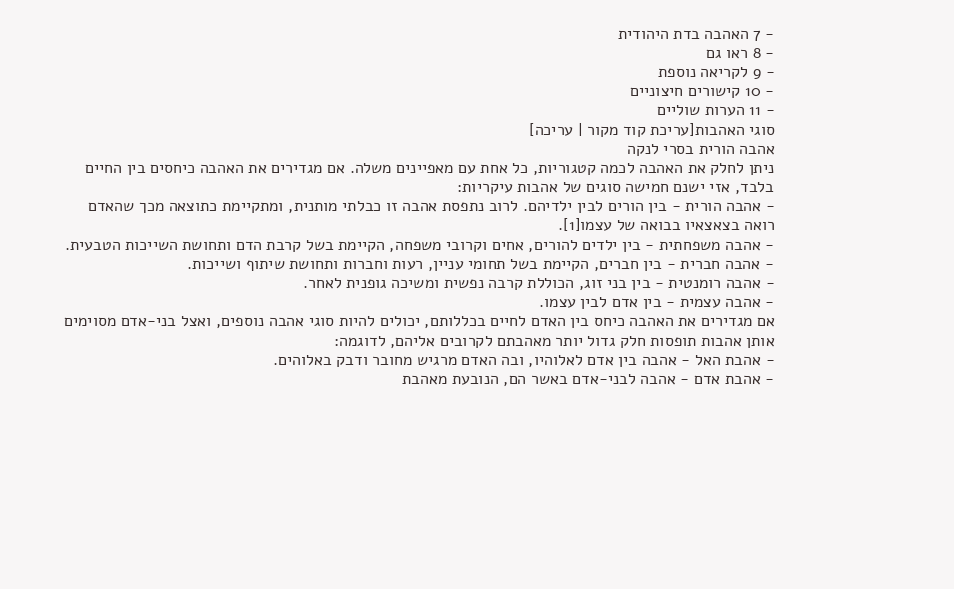- 7 האהבה בדת היהודית
- 8 ראו גם
- 9 לקריאה נוספת
- 10 קישורים חיצוניים
- 11 הערות שוליים
סוגי האהבות[עריכת קוד מקור | עריכה]
אהבה הורית בסרי לנקה
ניתן לחלק את האהבה לכמה קטגוריות, כל אחת עם מאפיינים משלה. אם מגדירים את האהבה כיחסים בין החיים בלבד, אזי ישנם חמישה סוגים של אהבות עיקריות:
- אהבה הורית - בין הורים לבין ילדיהם. לרוב נתפסת אהבה זו כבלתי מותנית, ומתקיימת כתוצאה מכך שהאדם רואה בצאצאיו בבואה של עצמו[1].
- אהבה משפחתית - בין ילדים להורים, אחים וקרובי משפחה, הקיימת בשל קרבת הדם ותחושת השייכות הטבעית.
- אהבה חברית - בין חברים, הקיימת בשל תחומי עניין, רעות וחברות ותחושת שיתוף ושייכות.
- אהבה רומנטית - בין בני זוג, הכוללת קרבה נפשית ומשיכה גופנית לאחר.
- אהבה עצמית - בין אדם לבין עצמו.
אם מגדירים את האהבה כיחס בין האדם לחיים בכללותם, יכולים להיות סוגי אהבה נוספים, ואצל בני-אדם מסוימים אותן אהבות תופסות חלק גדול יותר מאהבתם לקרובים אליהם, לדוגמה:
- אהבת האל - אהבה בין אדם לאלוהיו, ובה האדם מרגיש מחובר ודבק באלוהים.
- אהבת אדם - אהבה לבני-אדם באשר הם, הנובעת מאהבת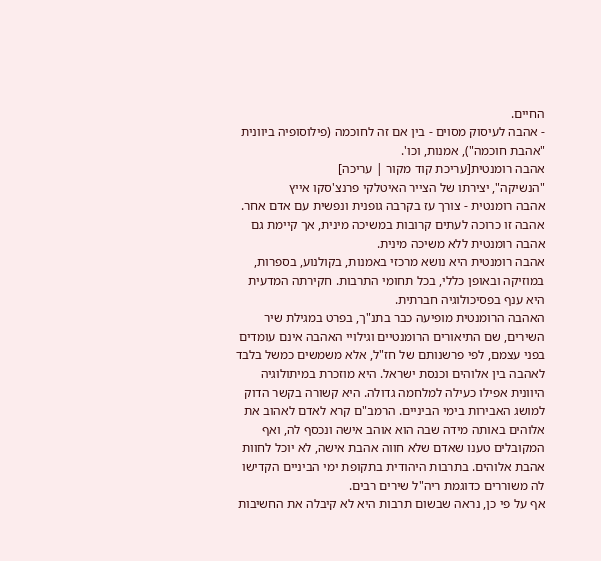החיים.
- אהבה לעיסוק מסוים - בין אם זה לחוכמה (פילוסופיה ביוונית "אהבת חוכמה"), אמנות, וכו'.
אהבה רומנטית[עריכת קוד מקור | עריכה]
"הנשיקה", יצירתו של הצייר האיטלקי פרנצ'סקו אייץ
אהבה רומנטית - צורך עז בקרבה גופנית ונפשית עם אדם אחר. אהבה זו כרוכה לעתים קרובות במשיכה מינית, אך קיימת גם אהבה רומנטית ללא משיכה מינית.
אהבה רומנטית היא נושא מרכזי באמנות, בקולנוע, בספרות, במוזיקה ובאופן כללי, בכל תחומי התרבות. חקירתה המדעית היא ענף בפסיכולוגיה חברתית.
האהבה הרומנטית מופיעה כבר בתנ"ך, בפרט במגילת שיר השירים, שם התיאורים הרומנטיים וגילויי האהבה אינם עומדים בפני עצמם, לפי פרשנותם של חז"ל, אלא משמשים כמשל בלבד לאהבה בין אלוהים וכנסת ישראל. היא מוזכרת במיתולוגיה היוונית אפילו כעילה למלחמה גדולה. היא קשורה בקשר הדוק למושג האבירות בימי הביניים. הרמב"ם קרא לאדם לאהוב את אלוהים באותה מידה שבה הוא אוהב אישה ונכסף לה, ואף המקובלים טענו שאדם שלא חווה אהבת אישה, לא יוכל לחוות אהבת אלוהים. בתרבות היהודית בתקופת ימי הביניים הקדישו לה משוררים כדוגמת ריה"ל שירים רבים.
אף על פי כן, נראה שבשום תרבות היא לא קיבלה את החשיבות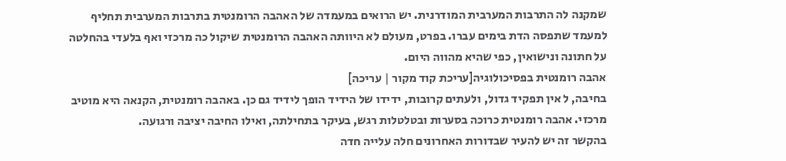שמקנה לה התרבות המערבית המודרנית. יש הרואים במעמדה של האהבה הרומנטית בתרבות המערבית תחליף למעמד שתפסה הדת בימים עברו. בפרט, מעולם לא היוותה האהבה הרומנטית שיקול כה מרכזי ואף בלעדי בהחלטה על חתונה ונישואין, כפי שהיא מהווה היום.
אהבה רומנטית בפסיכולוגיה[עריכת קוד מקור | עריכה]
בחיבה, ל אין תפקיד גדול, ולעתים קרובות, ידידו של הידיד הופך לידיד גם כן. באהבה רומנטית, הקנאה היא מוטיב מרכזי. אהבה רומנטית כרוכה בסערות ובטלטלות רגש, בעיקר בתחילתה, ואילו החיבה יציבה ורגועה.
בהקשר זה יש להעיר שבדורות האחרונים חלה עלייה חדה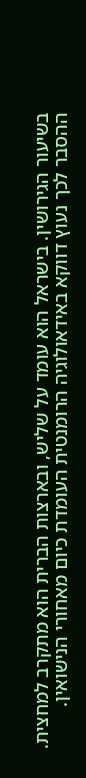בשיעור הגירושין. בישראל הוא עומד על שליש, ובארצות הברית הוא מתקרב למחצית. ההסבר לכך נעוץ דווקא באידאולוגיה הרומנטית העומדת כיום מאחורי הנישואין.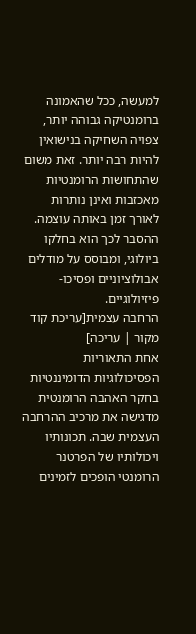למעשה, ככל שהאמונה ברומנטיקה גבוהה יותר, צפויה השחיקה בנישואין להיות רבה יותר. זאת משום שהתחושות הרומנטיות מאכזבות ואינן נותרות לאורך זמן באותה עוצמה. ההסבר לכך הוא בחלקו ביולוגי, ומבוסס על מודלים אבולוציוניים ופסיכו-פיזיולוגיים.
הרחבה עצמית[עריכת קוד מקור | עריכה]
אחת התאוריות הפסיכולוגיות הדומיננטיות בחקר האהבה הרומנטית מדגישה את מרכיב ההרחבה העצמית שבה. תכונותיו ויכולותיו של הפרטנר הרומנטי הופכים לזמינים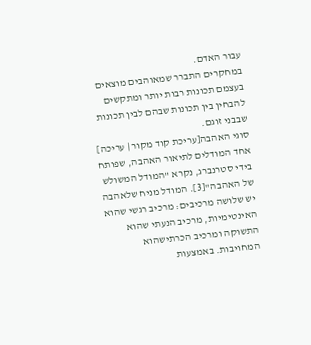עבור האדם.
במחקרים התברר שמאוהבים מוצאים בעצמם תכונות רבות יותר ומתקשים להבחין בין תכונות שבהם לבין תכונות שבבני זוגם.
סוגי האהבה[עריכת קוד מקור | עריכה]
אחד המודלים לתיאור האהבה, שפותח בידי סטרנברג, נקרא "המודל המשולש של האהבה"[3]. המודל מניח שלאהבה יש שלושה מרכיבים: מרכיב רגשי שהוא האינטימיות, מרכיב הנעתי שהוא התשוקה ומרכיב הכרתישהוא המחויבות. באמצעות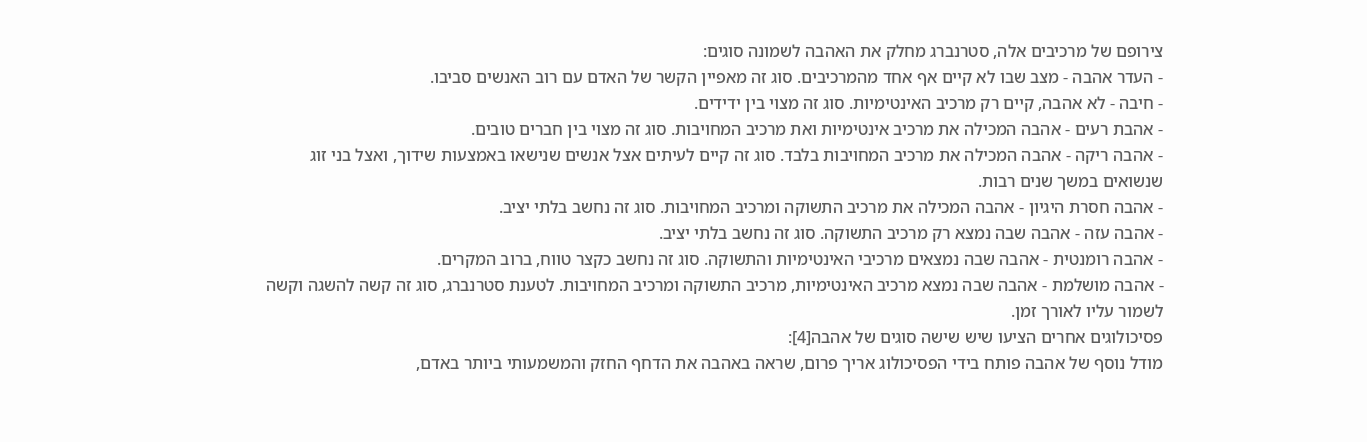צירופם של מרכיבים אלה, סטרנברג מחלק את האהבה לשמונה סוגים:
- העדר אהבה - מצב שבו לא קיים אף אחד מהמרכיבים. סוג זה מאפיין הקשר של האדם עם רוב האנשים סביבו.
- חיבה - לא אהבה, קיים רק מרכיב האינטימיות. סוג זה מצוי בין ידידים.
- אהבת רעים - אהבה המכילה את מרכיב אינטימיות ואת מרכיב המחויבות. סוג זה מצוי בין חברים טובים.
- אהבה ריקה - אהבה המכילה את מרכיב המחויבות בלבד. סוג זה קיים לעיתים אצל אנשים שנישאו באמצעות שידוך, ואצל בני זוג שנשואים במשך שנים רבות.
- אהבה חסרת היגיון - אהבה המכילה את מרכיב התשוקה ומרכיב המחויבות. סוג זה נחשב בלתי יציב.
- אהבה עזה - אהבה שבה נמצא רק מרכיב התשוקה. סוג זה נחשב בלתי יציב.
- אהבה רומנטית - אהבה שבה נמצאים מרכיבי האינטימיות והתשוקה. סוג זה נחשב כקצר טווח, ברוב המקרים.
- אהבה מושלמת - אהבה שבה נמצא מרכיב האינטימיות, מרכיב התשוקה ומרכיב המחויבות. לטענת סטרנברג, סוג זה קשה להשגה וקשה לשמור עליו לאורך זמן.
פסיכולוגים אחרים הציעו שיש שישה סוגים של אהבה[4]:
מודל נוסף של אהבה פותח בידי הפסיכולוג אריך פרום, שראה באהבה את הדחף החזק והמשמעותי ביותר באדם,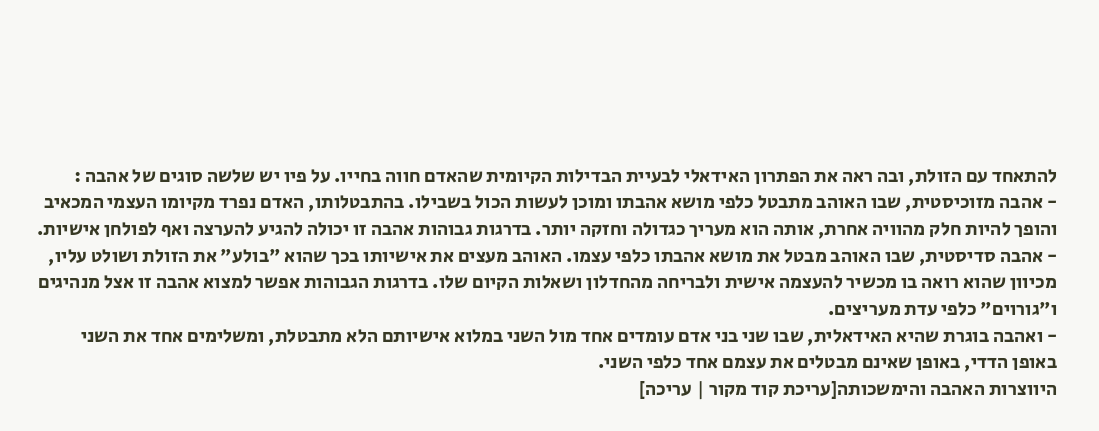להתאחד עם הזולת, ובה ראה את הפתרון האידאלי לבעיית הבדילות הקיומית שהאדם חווה בחייו. על פיו יש שלשה סוגים של אהבה :
- אהבה מזוכיסטית, שבו האוהב מתבטל כלפי מושא אהבתו ומוכן לעשות הכול בשבילו. בהתבטלותו, האדם נפרד מקיומו העצמי המכאיב והופך להיות חלק מהוויה אחרת, אותה הוא מעריך כגדולה וחזקה יותר. בדרגות גבוהות אהבה זו יכולה להגיע להערצה ואף לפולחן אישיות.
- אהבה סדיסטית, שבו האוהב מבטל את מושא אהבתו כלפי עצמו. האוהב מעצים את אישיותו בכך שהוא "בולע" את הזולת ושולט עליו, מכיוון שהוא רואה בו מכשיר להעצמה אישית ולבריחה מהחדלון ושאלות הקיום שלו. בדרגות הגבוהות אפשר למצוא אהבה זו אצל מנהיגים ו"גורוים" כלפי עדת מעריצים.
- ואהבה בוגרת שהיא האידאלית, שבו שני בני אדם עומדים אחד מול השני במלוא אישיותם הלא מתבטלת, ומשלימים אחד את השני באופן הדדי, באופן שאינם מבטלים את עצמם אחד כלפי השני.
היווצרות האהבה והימשכותה[עריכת קוד מקור | עריכה]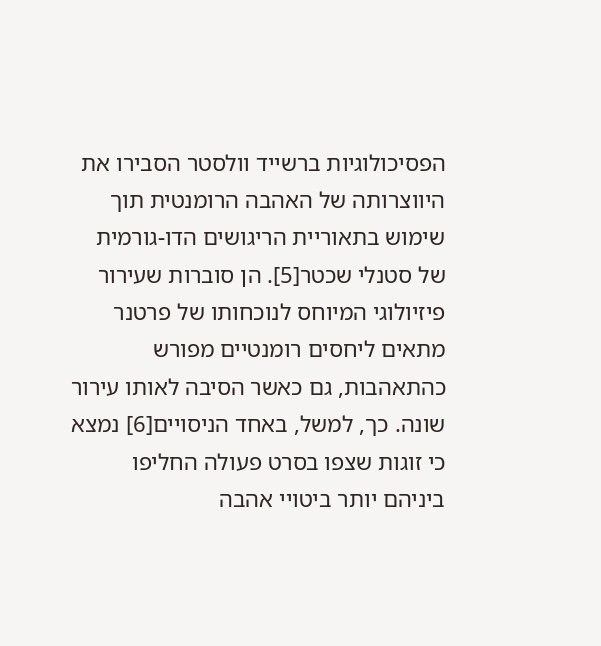הפסיכולוגיות ברשייד וולסטר הסבירו את היווצרותה של האהבה הרומנטית תוך שימוש בתאוריית הריגושים הדו-גורמית של סטנלי שכטר[5]. הן סוברות שעירור פיזיולוגי המיוחס לנוכחותו של פרטנר מתאים ליחסים רומנטיים מפורש כהתאהבות, גם כאשר הסיבה לאותו עירור שונה. כך, למשל, באחד הניסויים[6] נמצא כי זוגות שצפו בסרט פעולה החליפו ביניהם יותר ביטויי אהבה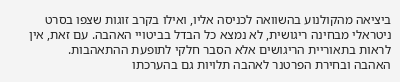ביציאה מהקולנוע בהשוואה לכניסה אליו, ואילו בקרב זוגות שצפו בסרט ניטראלי מבחינה ריגושית, לא נמצא כל הבדל בביטויי האהבה. עם זאת, אין לראות בתאוריית הריגושים אלא הסבר חלקי לתופעת ההתאהבות.
האהבה ובחירת הפרטנר לאהבה תלויות גם בהערכתו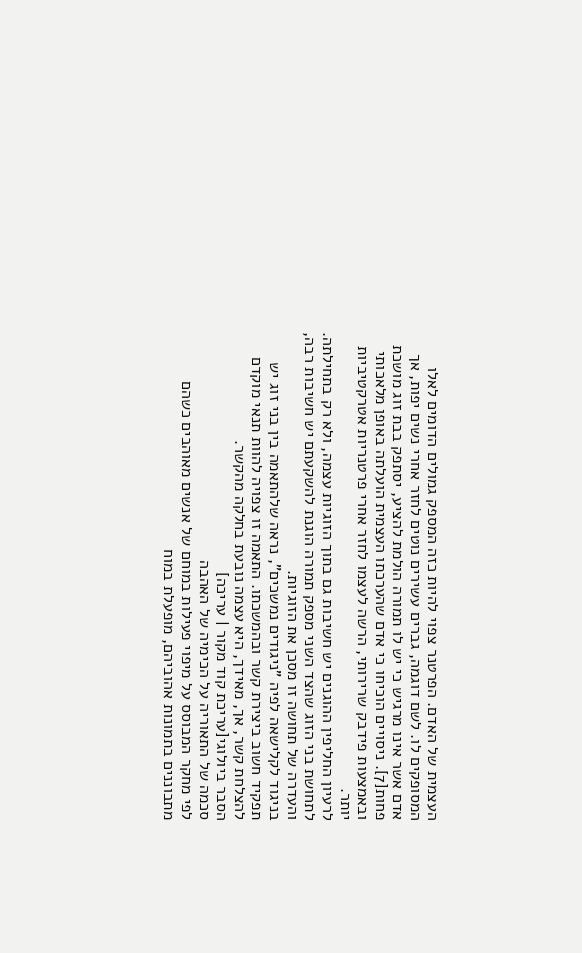העצמית של האדם. הפרטנר צפוי להיות כזה המספק גמולים הדומים לאלו המסופקים לו. לשם דוגמה, גברים עשירים נוטים לחזר אחרי נשים יפות, אך אדם אשר אינו מרגיש כי יש לו תמורה הולמת להציע, יסתפק בבת זוג מושכת פחות[7]. ניסויים הוכיחו כי אדם שהערכתו העצמית הועלתה באופן מלאכותי ובאמצעות פידבק שרירותי, הרשה לעצמו לחזר אחרי פרטנריות אטרקטיביות יותר.
לרעיון החליפין ההוגנים יש חשיבות גם בתוך הזוגיות עצמה, ולא רק בתחילתה. לתחושת בני הזוג שהצד השני מספק תמורה הוגנת להשקעתם יש חשיבות רבה, והעדרה של תחושה זו מסכן את הזוגיות.
בניגוד לקלישאה לפיה "ניגודים נמשכים", נראה שלהתאמה בין בני זוג יש תפקיד חשוב ביצירת קשר ובהמשכתו. התאמה זו צפויה להוות תנאי מוקדם להצלחת קשר, אך, מאידך, היא עצמה נובעת בחלקה מהקשר.
הסבר ביולוגי[עריכת קוד מקור | עריכה]
סכמה של התאוריה על הכימיה של האהבה
לפי מחקר המבוסס על מיפוי פעילות במוחם של אנשים מאוהבים כשהם מתבוננים בתמונות אהוביהם, מופעלת במוח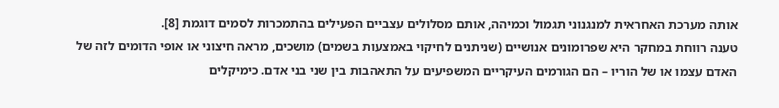אותה מערכת האחראית למנגנוני תגמול וכמיהה, אותם מסלולים עצביים הפעילים בהתמכרות לסמים דוגמת [8].
טענה רווחת במחקר היא שפרומונים אנושיים (שניתנים לחיקוי באמצעות בשמים) מושכים, מראה חיצוני או אופי הדומים לזה של האדם עצמו או של הוריו – הם הגורמים העיקריים המשפיעים על התאהבות בין שני בני אדם. כימיקלים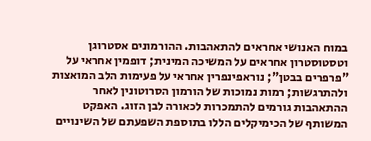במוח האנושי אחראים להתאהבות. ההורמונים אסטרוגן וטסטוסטרון אחראים על המשיכה המינית; דופמין אחראי על "פרפרים בבטן"; נוראפינפרין אחראי על פעימות הלב המואצות ולהתרגשות; רמות נמוכות של הורמון הסרוטונין לאחר ההתאהבות גורמים להתמכרות לכאורה לבן הזוג. האפקט המשותף של הכימיקלים הללו בתוספת השפעתם של השינויים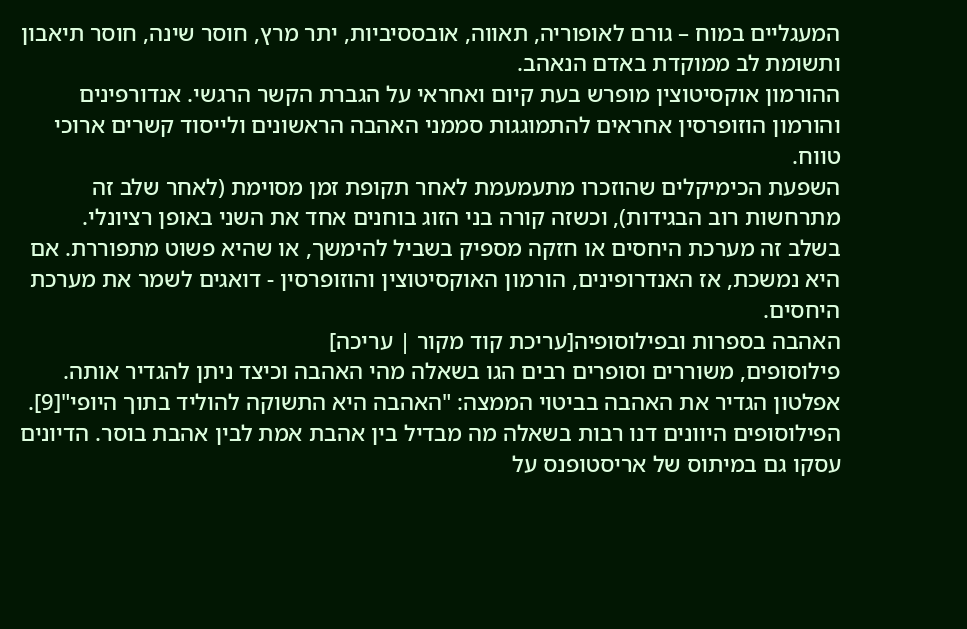המעגליים במוח – גורם לאופוריה, תאווה, אובססיביות, יתר מרץ, חוסר שינה, חוסר תיאבון ותשומת לב ממוקדת באדם הנאהב.
ההורמון אוקסיטוצין מופרש בעת קיום ואחראי על הגברת הקשר הרגשי. אנדורפינים והורמון הוזופרסין אחראים להתמוגגות סממני האהבה הראשונים ולייסוד קשרים ארוכי טווח.
השפעת הכימיקלים שהוזכרו מתעמעמת לאחר תקופת זמן מסוימת (לאחר שלב זה מתרחשות רוב הבגידות), וכשזה קורה בני הזוג בוחנים אחד את השני באופן רציונלי.
בשלב זה מערכת היחסים או חזקה מספיק בשביל להימשך, או שהיא פשוט מתפוררת. אם היא נמשכת, אז האנדרופינים, הורמון האוקסיטוצין והוזופרסין - דואגים לשמר את מערכת היחסים.
האהבה בספרות ובפילוסופיה[עריכת קוד מקור | עריכה]
פילוסופים, משוררים וסופרים רבים הגו בשאלה מהי האהבה וכיצד ניתן להגדיר אותה. אפלטון הגדיר את האהבה בביטוי הממצה: "האהבה היא התשוקה להוליד בתוך היופי"[9]. הפילוסופים היוונים דנו רבות בשאלה מה מבדיל בין אהבת אמת לבין אהבת בוסר. הדיונים עסקו גם במיתוס של אריסטופנס על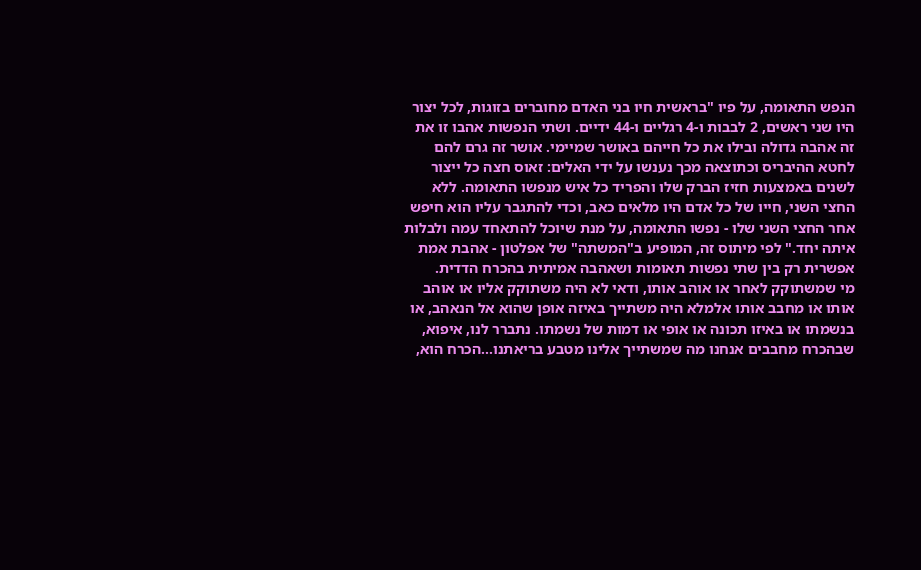הנפש התאומה, על פיו "בראשית חיו בני האדם מחוברים בזוגות, לכל יצור היו שני ראשים, 2 לבבות ו-4 רגליים ו-44 ידיים. ושתי הנפשות אהבו זו את זה אהבה גדולה ובילו את כל חייהם באושר שמיימי. אושר זה גרם להם לחטא ההיבריס וכתוצאה מכך נענשו על ידי האלים: זאוס חצה כל ייצור לשנים באמצעות חזיז הברק שלו והפריד כל איש מנפשו התאומה. ללא החצי השני, חייו של כל אדם היו מלאים כאב, וכדי להתגבר עליו הוא חיפש אחר החצי השני שלו - נפשו התאומה, על מנת שיוכל להתאחד עמה ולבלות איתה יחד." לפי מיתוס זה, המופיע ב"המשתה" של אפלטון - אהבת אמת אפשרית רק בין שתי נפשות תאומות ושאהבה אמיתית בהכרח הדדית.
מי שמשתוקק לאחר או אוהב אותו, ודאי לא היה משתוקק אליו או אוהב אותו או מחבב אותו אלמלא היה משתייך באיזה אופן שהוא אל הנאהב, או בנשמתו או באיזו תכונה או אופי או דמות של נשמתו. נתברר לנו, איפוא, שבהכרח מחבבים אנחנו מה שמשתייך אלינו מטבע בריאתנו...הכרח הוא,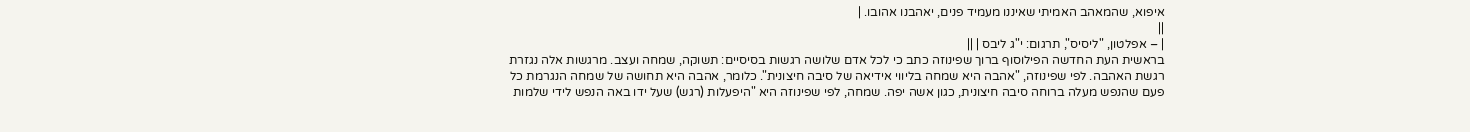איפוא, שהמאהב האמיתי שאיננו מעמיד פנים, יאהבנו אהובו. |
||
| – אפלטון, "ליסיס", תרגום: י"ג ליבס | ||
בראשית העת החדשה הפילוסוף ברוך שפינוזה כתב כי לכל אדם שלושה רגשות בסיסיים: תשוקה, שמחה ועצב. מרגשות אלה נגזרת רגשת האהבה. לפי שפינוזה, "אהבה היא שמחה בליווי אידיאה של סיבה חיצונית". כלומר, אהבה היא תחושה של שמחה הנגרמת כל פעם שהנפש מעלה ברוחה סיבה חיצונית, כגון אשה יפה. שמחה, לפי שפינוזה היא "היפעלות (רגש) שעל ידו באה הנפש לידי שלמות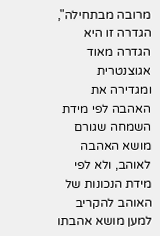מרובה מבתחילה", הגדרה זו היא הגדרה מאוד אגוצנטרית ומגדירה את האהבה לפי מידת השמחה שגורם מושא האהבה לאוהב, ולא לפי מידת הנכונות של האוהב להקריב למען מושא אהבתו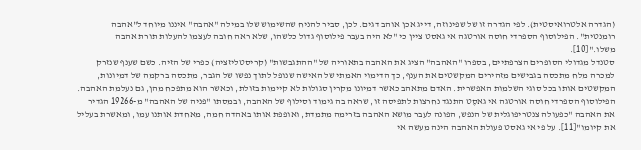(הגדרה אלטרואיסטית). לפי הגדרה זו של שפינוזה, דייג אכן אוהב דגים. לכן, סביר להניח שהשימוש שלו במילה "אהבה" איננו מיוחד ל"אהבה רומנטית". הפילוסוף הספרדי חוסה אורטגה אי גאסט ציין כי "לא היה בעבר פילוסוף גדול כלשהו, שלא ראה חובה לעצמו להעלות תורת אהבה משלו."[10].
סטנדל מגדולי הסופרים הצרפתיים, בספרו "האהבה" הציג את האהבה בתאוריה של "ההתגבשות" (קריסטליזציה) כפרי של הזיה. כשם שענף שנזרק למכרה מלח מתכסה בגבישים מזהירים המקשטים את הענף, כך הדימוי האמתי של האישה שנופל לתוך נפשו של הגבר, מתכסה ברקמה של דמיונות, המקשטים אותו בכל סוגי השלמות האפשרית. האדם מתאהב כאשר דמיונו מקרין סגולות לא קיימות בזולת, וכאשר הוא מתפכח מהן, גם נעלמת האהבה. הפילוסוף הספרדי חוסה אורטגה אי גאסֶט התנגד נחרצות לתפיסה זו, שראה בה גימוד וסילוף של האהבה, ובמסתו "פניה של האהבה" מ-19266 הגדיר את האהבה "כפעולה צנטריפוגלית של הנפש, הפונה לעבר מושא האהבה בזרימה מתמדת, ואופפת אותו באהדה חמה, מאחדת אותנו עמו, ומאשרת בעליל את קיומו"[11]. על פי אי גאסט פעולת האהבה הינה מעשה אי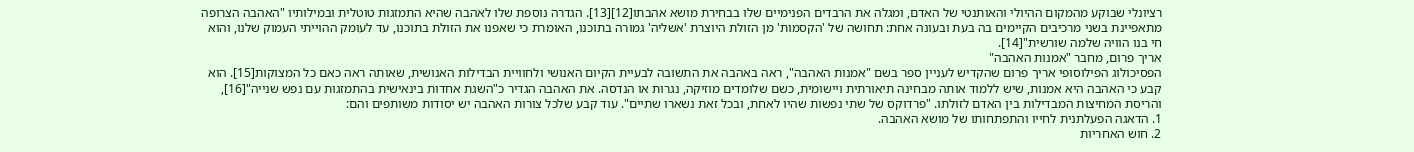רציונלי שבוקע מהמקום ההיולי והאותנטי של האדם, ומגלה את הרבדים הפנימיים שלו בבחירת מושא אהבתו[12][13]. הגדרה נוספת שלו לאהבה שהיא התמזגות טוטלית ובמילותיו "האהבה הצרופה מתאפיינת בשני מרכיבים הקיימים בה בעת ובעונה אחת: תחושה של 'הקסמות' מן הזולת היוצרת 'אשליה' גמורה בתוכנו, האומרת כי שאפנו את הזולת בתוכנו, עד לעומק ההוייתי העמוק שלנו, והוא חי בנו הוויה שלמה שורשית"[14].
אריך פרום, מחבר "אמנות האהבה"
הפסיכולוג הפילוסופי אריך פרום שהקדיש לעניין ספר בשם "אמנות האהבה", ראה באהבה את התשובה לבעיית הקיום האנושי ולחוויית הבדילות האנושית, שאותה ראה כאם כל המצוקות[15]. הוא קבע כי האהבה היא אמנות, שיש ללמוד אותה מבחינה תיאורתית ויישומית, כשם שלומדים מוזיקה, נגרות או הנדסה. את האהבה הגדיר כ"השגת אחדות בינאישית בהתמזגות עם נפש שנייה"[16], והריסת המחיצות המבדילות בין האדם לזולתו. "פרדוקס של שתי נפשות שהיו לאחת, ובכל זאת נשארו שתיים". עוד קבע שלכל צורות האהבה יש יסודות משותפים והם:
1. הדאגה הפעלתנית לחייו והתפתחותו של מושא האהבה.
2. חוש האחריות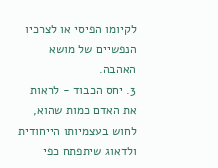לקיומו הפיסי או לצרכיו הנפשיים של מושא האהבה.
3. יחס הכבוד - לראות את האדם כמות שהוא, לחוש בעצמיותו הייחודית ולדאוג שיתפתח כפי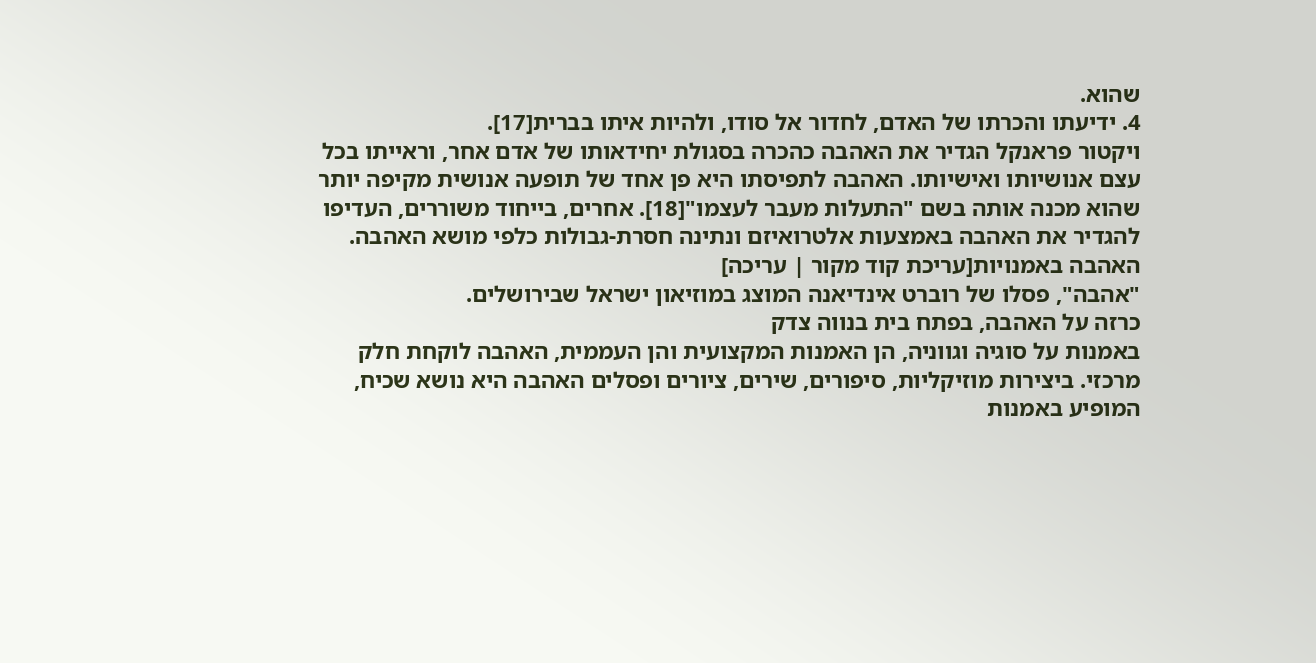שהוא.
4. ידיעתו והכרתו של האדם, לחדור אל סודו, ולהיות איתו בברית[17].
ויקטור פראנקל הגדיר את האהבה כהכרה בסגולת יחידאותו של אדם אחר, וראייתו בכל עצם אנושיותו ואישיותו. האהבה לתפיסתו היא פן אחד של תופעה אנושית מקיפה יותר שהוא מכנה אותה בשם "התעלות מעבר לעצמו"[18]. אחרים, בייחוד משוררים, העדיפו להגדיר את האהבה באמצעות אלטרואיזם ונתינה חסרת-גבולות כלפי מושא האהבה.
האהבה באמנויות[עריכת קוד מקור | עריכה]
"אהבה", פסלו של רוברט אינדיאנה המוצג במוזיאון ישראל שבירושלים.
כרזה על האהבה, בפתח בית בנווה צדק
באמנות על סוגיה וגווניה, הן האמנות המקצועית והן העממית, האהבה לוקחת חלק מרכזי. ביצירות מוזיקליות, סיפורים, שירים, ציורים ופסלים האהבה היא נושא שכיח, המופיע באמנות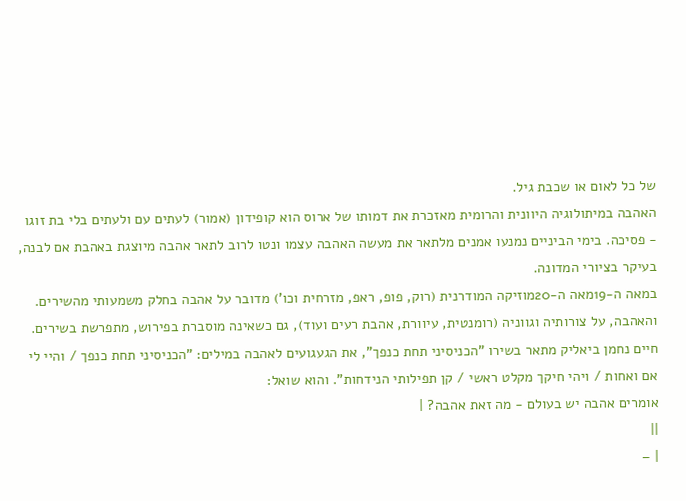של כל לאום או שכבת גיל.
האהבה במיתולוגיה היוונית והרומית מאזכרת את דמותו של ארוס הוא קופידון (אמור) לעתים עם ולעתים בלי בת זוגו - פסיכה. בימי הביניים נמנעו אמנים מלתאר את מעשה האהבה עצמו ונטו לרוב לתאר אהבה מיוצגת באהבת אם לבנה, בעיקר בציורי המדונה.
במאה ה-19מאה ה-20מוזיקה המודרנית (רוק, פופ, ראפ, מזרחית וכו') מדובר על אהבה בחלק משמעותי מהשירים. והאהבה, על צורותיה וגווניה (רומנטית, עיוורת, אהבת רעים ועוד), גם כשאינה מוסברת בפירוש, מתפרשת בשירים.
חיים נחמן ביאליק מתאר בשירו "הכניסיני תחת כנפך", את הגעגועים לאהבה במילים: "הכניסיני תחת כנפך / והיי לי אם ואחות / ויהי חיקך מקלט ראשי / קן תפילותי הנידחות". והוא שואל:
אומרים אהבה יש בעולם - מה זאת אהבה? |
||
| –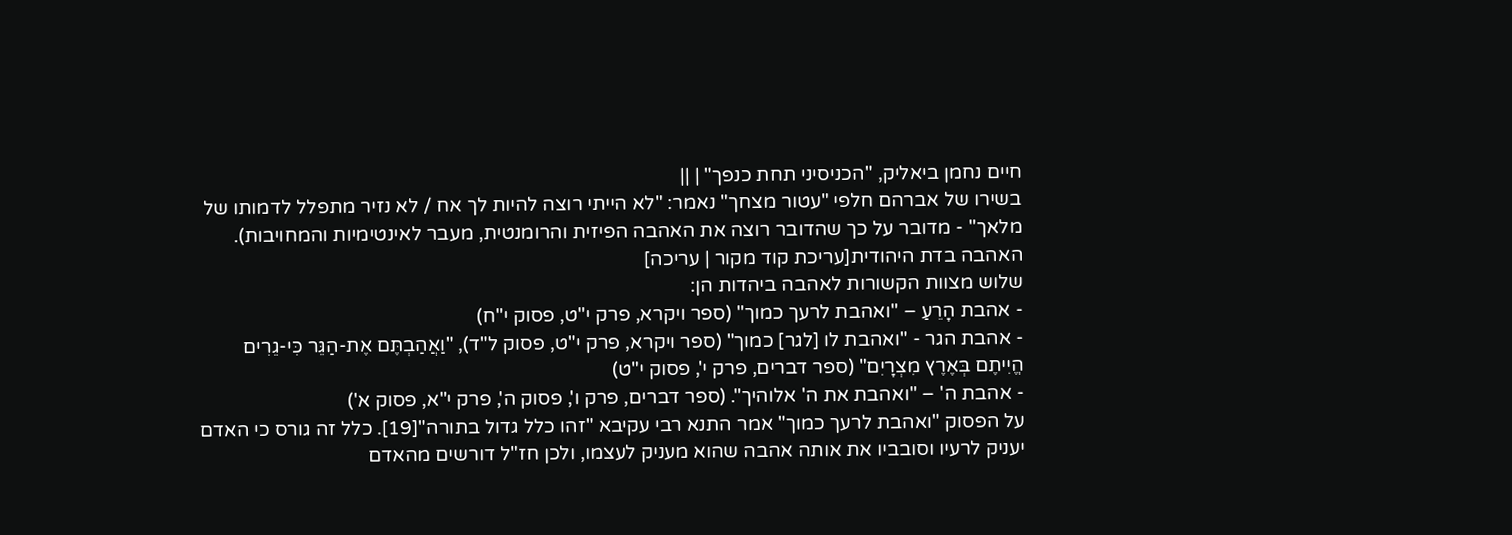חיים נחמן ביאליק, "הכניסיני תחת כנפך" | ||
בשירו של אברהם חלפי "עטור מצחך" נאמר: "לא הייתי רוצה להיות לך אח / לא נזיר מתפלל לדמותו של מלאך" - מדובר על כך שהדובר רוצה את האהבה הפיזית והרומנטית, מעבר לאינטימיות והמחויבות).
האהבה בדת היהודית[עריכת קוד מקור | עריכה]
שלוש מצוות הקשורות לאהבה ביהדות הן:
- אהבת הָרֵעַ – "ואהבת לרעך כמוך" (ספר ויקרא, פרק י"ט, פסוק י"ח)
- אהבת הגר - "ואהבת לו [לגר] כמוך" (ספר ויקרא, פרק י"ט, פסוק ל"ד), "וַאֲהַבְתֶּם אֶת-הַגֵּר כִּי-גֵרִים הֱיִיתֶם בְּאֶרֶץ מִצְרָיִם" (ספר דברים, פרק י', פסוק י"ט)
- אהבת ה' – "ואהבת את ה' אלוהיך". (ספר דברים, פרק ו', פסוק ה', פרק י"א, פסוק א')
על הפסוק "ואהבת לרעך כמוך" אמר התנא רבי עקיבא "זהו כלל גדול בתורה"[19]. כלל זה גורס כי האדם יעניק לרעיו וסובביו את אותה אהבה שהוא מעניק לעצמו, ולכן חז"ל דורשים מהאדם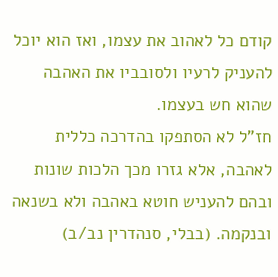קודם כל לאהוב את עצמו, ואז הוא יוכל להעניק לרעיו ולסובביו את האהבה שהוא חש בעצמו.
חז"ל לא הסתפקו בהדרכה כללית לאהבה, אלא גזרו מכך הלכות שונות ובהם להעניש חוטא באהבה ולא בשנאה ובנקמה. (בבלי, סנהדרין נב/ב)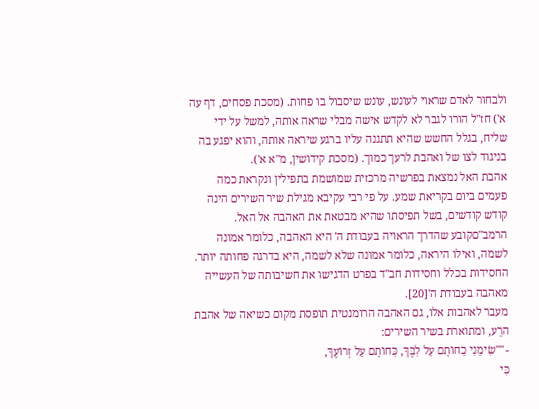ולבחור לאדם שראוי לעונש, עונש שיסבול בו פחות. (מסכת פסחים, דף עה א') חז"ל הורו לגבר לא לקדש אישה מבלי שראה אותה, למשל על ידי שליח, בגלל החשש שהיא תתגנה עליו ברגע שיראה אותה, והוא יפגע בה בניגוד לצו של ואהבת לרעך כמוך. (מסכת קידושין, מ"א א').
אהבת האל נמצאת בפרשיה מרכזית שמושמת בתפילין ונקראת כמה פעמים ביום בקריאת שמע. על פי רבי עקיבא מגילת שיר השירים הינה קודש קודשים, בשל תפיסתו שהיא מבטאת את האהבה אל האל. הרמב"םקובע שהדרך הראויה בעבודת ה' היא האהבה, כלומר אמונה לשמה, ואילו היראה, כלומר אמונה שלא לשמה, היא בדרגה פחותה יותר.
החסידות בכלל וחסידות חב"ד בפרט הדגישו את חשיבותה של העשייה מאהבה בעבודת ה'[20].
מעבר לאהבות אלו, גם האהבה הרומנטית תופסת מקום כשיאה של אהבת הרֵע, ומתוארת בשיר השירים:
- ""שִׂימֵנִי כַחוֹתָם עַל לִבֶּךָ, כַּחוֹתָם עַל זְרוֹעֶךָ,
כִּי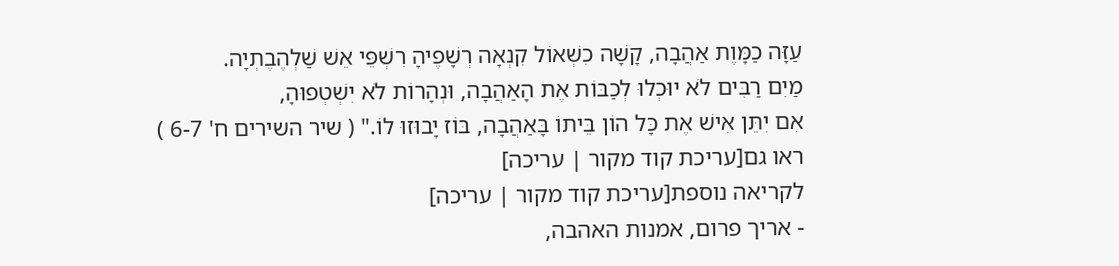עַזָּה כַמָּוֶת אַהֲבָה, קָשָׁה כִשְׁאוֹל קִנְאָה רְשָׁפֶיהָ רִשְׁפֵּי אֵשׁ שַׁלְהֶבֶתְיָה.
מַיִם רַבִּים לֹא יוּכְלוּ לְכַבּוֹת אֶת הָאַהֲבָה, וּנְהָרוֹת לֹא יִשְׁטְפוּהָ,
אִם יִתֵּן אִישׁ אֶת כָּל הוֹן בֵּיתוֹ בָּאַהֲבָה, בּוֹז יָבוּזוּ לוֹ." ( שיר השירים ח' 6-7 )
ראו גם[עריכת קוד מקור | עריכה]
לקריאה נוספת[עריכת קוד מקור | עריכה]
- אריך פרום, אמנות האהבה,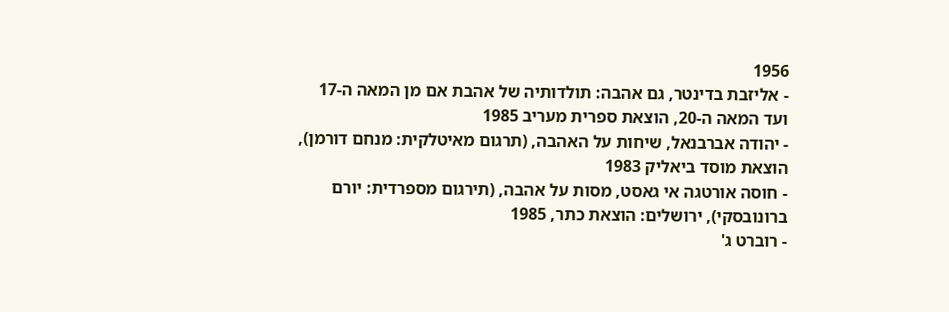1956
- אליזבת בדינטר, גם אהבה: תולדותיה של אהבת אם מן המאה ה-17 ועד המאה ה-20, הוצאת ספרית מעריב 1985
- יהודה אברבנאל, שיחות על האהבה, (תרגום מאיטלקית: מנחם דורמן), הוצאת מוסד ביאליק 1983
- חוסה אורטגה אי גאסט, מסות על אהבה, (תירגום מספרדית: יורם ברונובסקי), ירושלים: הוצאת כתר, 1985
- רוברט ג'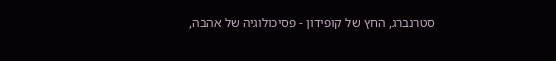סטרנברג, החץ של קופידון - פסיכולוגיה של אהבה,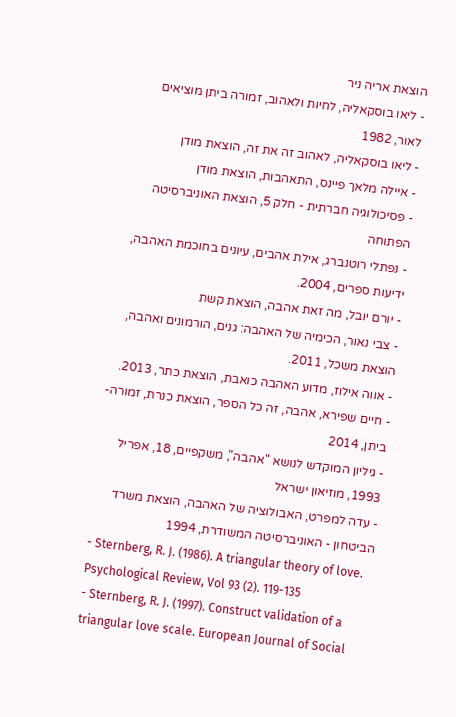הוצאת אריה ניר
- ליאו בוסקאליה, לחיות ולאהוב, זמורה ביתן מוציאים לאור, 1982
- ליאו בוסקאליה, לאהוב זה את זה, הוצאת מודן
- איילה מלאך פיינס, התאהבות, הוצאת מודן
- פסיכולוגיה חברתית - חלק 5, הוצאת האוניברסיטה הפתוחה
- נפתלי רוטנברג, אילת אהבים, עיונים בחוכמת האהבה, ידיעות ספרים, 2004.
- יורם יובל, מה זאת אהבה, הוצאת קשת
- צבי נאור, הכימיה של האהבה: גנים, הורמונים ואהבה, הוצאת משכל, 2011.
- אווה אילוז, מדוע האהבה כואבת, הוצאת כתר, 2013.
- חיים שפירא, אהבה, זה כל הספר, הוצאת כנרת, זמורה-ביתן, 2014
- גיליון המוקדש לנושא "אהבה", משקפיים, 18, אפריל 1993, מוזיאון ישראל
- עדה למפרט, האבולוציה של האהבה, הוצאת משרד הביטחון - האוניברסיטה המשודרת, 1994
- Sternberg, R. J. (1986). A triangular theory of love. Psychological Review, Vol 93 (2). 119-135
- Sternberg, R. J. (1997). Construct validation of a triangular love scale. European Journal of Social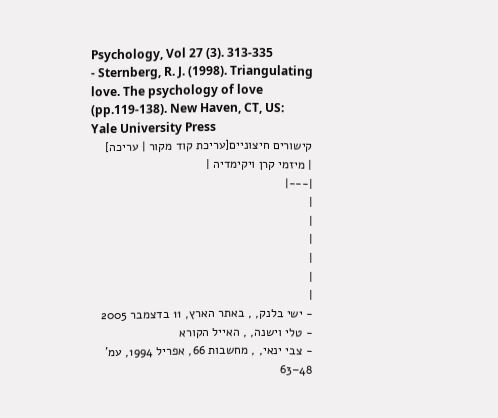Psychology, Vol 27 (3). 313-335
- Sternberg, R. J. (1998). Triangulating love. The psychology of love (pp.119-138). New Haven, CT, US: Yale University Press
קישורים חיצוניים[עריכת קוד מקור | עריכה]
| מיזמי קרן ויקימדיה |
|---|
|
|
|
|
|
|
- ישי בלנק, , באתר הארץ, 11 בדצמבר 2005
- טלי וישנה, , האייל הקורא
- צבי ינאי, , מחשבות 66, אפריל 1994, עמ' 48–63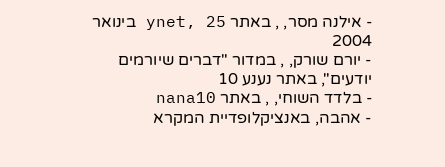- אילנה מסר, , באתר ynet, 25 בינואר 2004
- יורם שורק, , במדור "דברים שיורמים יודעים", באתר נענע 10
- בלדד השוחי, , באתר nana10
- אהבה, באנציקלופדיית המקרא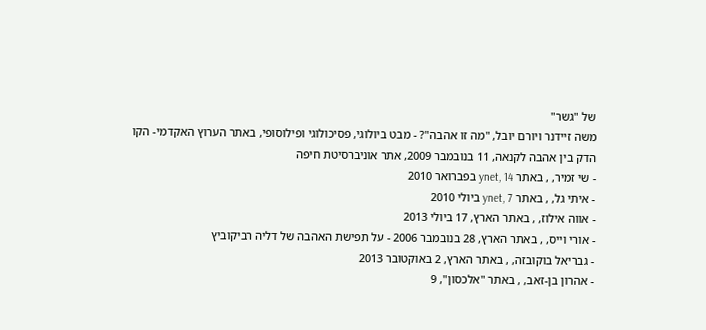של "גשר"
משה זיידנר ויורם יובל, "מה זו אהבה"? - מבט ביולוגי, פסיכולוגי ופילוסופי, באתר הערוץ האקדמי- הקו הדק בין אהבה לקנאה, 11 בנובמבר 2009, אתר אוניברסיטת חיפה
- שי זמיר, , באתר ynet, 14 בפברואר 2010
- איתי גל, , באתר ynet, 7 ביולי 2010
- אווה אילוז, , באתר הארץ, 17 ביולי 2013
- אורי וייס, , באתר הארץ, 28 בנובמבר 2006 - על תפישת האהבה של דליה רביקוביץ
- גבריאל בוקובזה, , באתר הארץ, 2 באוקטובר 2013
- אהרון בן-זאב, , באתר "אלכסון", 9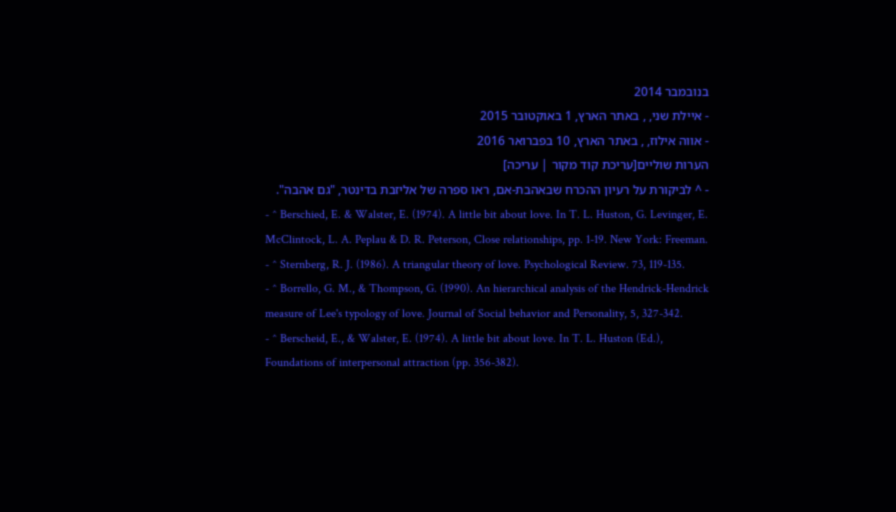בנובמבר 2014
- איילת שני, , באתר הארץ, 1 באוקטובר 2015
- אווה אילוז, , באתר הארץ, 10 בפברואר 2016
הערות שוליים[עריכת קוד מקור | עריכה]
- ^ לביקורת על רעיון ההכרח שבאהבת-אם, ראו ספרה של אליזבת בדינטר, "גם אהבה".
- ^ Berschied, E. & Walster, E. (1974). A little bit about love. In T. L. Huston, G. Levinger, E. McClintock, L. A. Peplau & D. R. Peterson, Close relationships, pp. 1-19. New York: Freeman.
- ^ Sternberg, R. J. (1986). A triangular theory of love. Psychological Review. 73, 119-135.
- ^ Borrello, G. M., & Thompson, G. (1990). An hierarchical analysis of the Hendrick-Hendrick measure of Lee's typology of love. Journal of Social behavior and Personality, 5, 327-342.
- ^ Berscheid, E., & Walster, E. (1974). A little bit about love. In T. L. Huston (Ed.), Foundations of interpersonal attraction (pp. 356-382).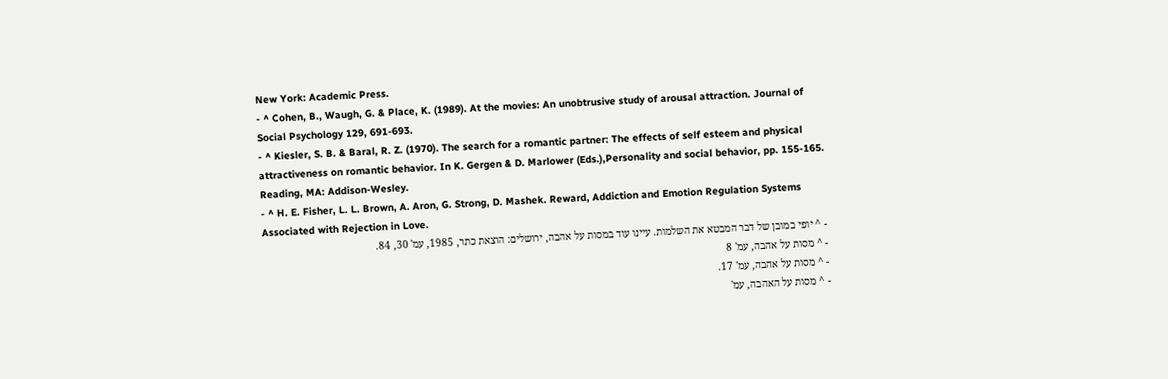New York: Academic Press.
- ^ Cohen, B., Waugh, G. & Place, K. (1989). At the movies: An unobtrusive study of arousal attraction. Journal of Social Psychology 129, 691-693.
- ^ Kiesler, S. B. & Baral, R. Z. (1970). The search for a romantic partner: The effects of self esteem and physical attractiveness on romantic behavior. In K. Gergen & D. Marlower (Eds.),Personality and social behavior, pp. 155-165. Reading, MA: Addison-Wesley.
- ^ H. E. Fisher, L. L. Brown, A. Aron, G. Strong, D. Mashek. Reward, Addiction and Emotion Regulation Systems Associated with Rejection in Love.
- ^ יופי במובן של דבר המבטא את השלמות. עיינו עוד במסות על אהבה, ירושלים: הוצאת כתר, 1985, עמ' 30, 84.
- ^ מסות על אהבה, עמ' 8
- ^ מסות על אהבה, עמ' 17.
- ^ מסות על האהבה, עמ'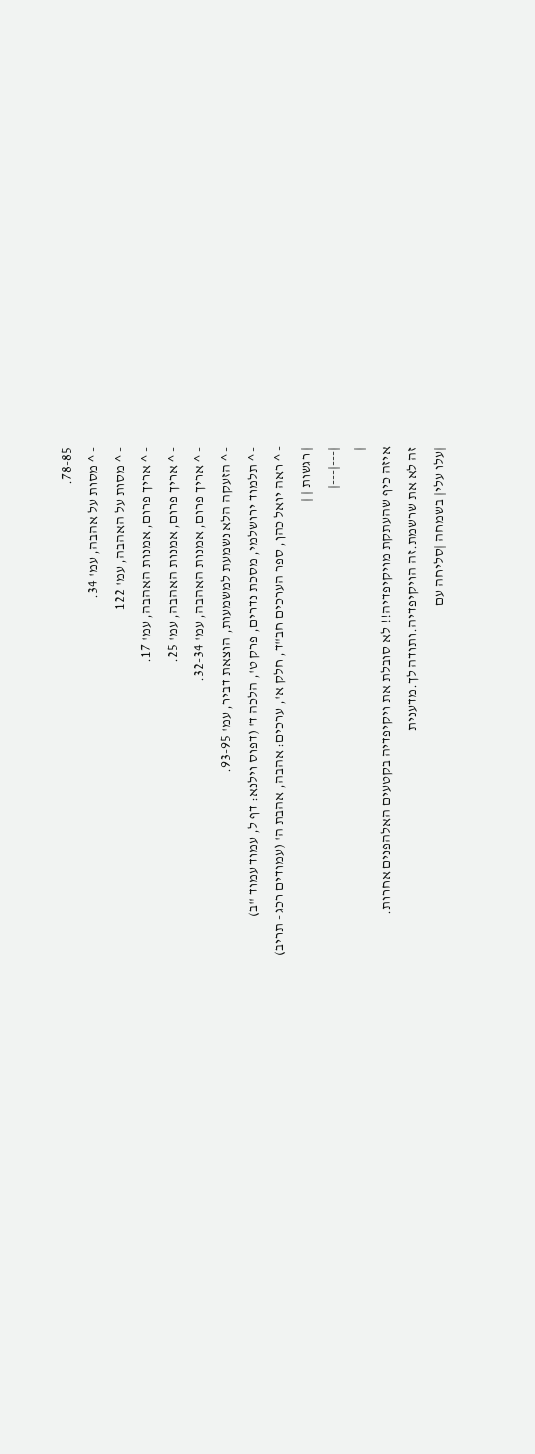78-85.
- ^ מסות על אהבה, עמ' 34.
- ^ מסות על האהבה, עמ' 122
- ^ אריך פרום, אמנות האהבה, עמ' 17.
- ^ אריך פרום, אמנות האהבה, עמ' 25.
- ^ אריך פרום, אמנות האהבה, עמ' 32-34.
- ^ הזעקה הלא נשמעת למשמעות, הוצאת דביר, עמ' 93-95.
- ^ תלמוד ירושלמי, מסכת נדרים, פרק ט', הלכה ד' (דפוס וילנא: דף ל, עמוד עמוד "ב)
- ^ ראה יואל כהן, ספר הערכים חב"ד, חלק א', ערכים: אהבה, אהבת ה' (עמודים רכג - תריב)
| רגשות | |
|---|---|
|
איזה כיף שהעתקת מויקיפדיה!! לא סובלת את ויקיפדיה בקטעים האלהפנים אחרות.
זה לא את שרשמת.זה הויקיפדיה.ותודה לך.מדענית
|עלו עלי| בשמחה |סליחה עם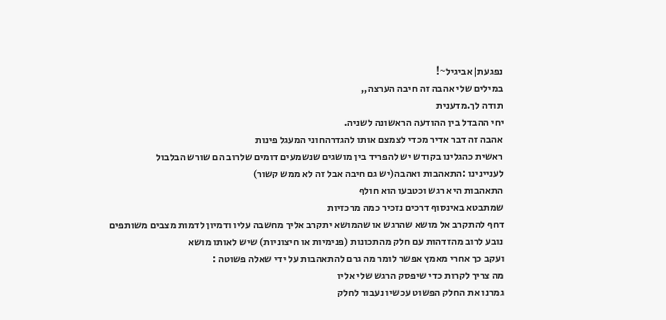נפגעת|אביגיל~!
במילים שלי אהבה זה חיבה הערצה,,
תודה לך.מדענית
יחי ההבדל בין ההודעה הראשונה לשניה.
אהבה זה דבר אדיר מכדי לצמצם אותו להגדרהחוני המעגל פינות
ראשית כהגלינו בקודש יש להפריד בין מושגים שנשמעים דומים שלרוב הם שורש הבלבול
לעניינינו :התאהבות ואהבה(יש גם חיבה אבל זה לא ממש קשור)
התאהבות היא רגש וכטבעו הוא חולף
שמתבטא באינסוף דרכים נזכיר כמה מרכזיות
דחף להתקרב אל מושא שהרגש או שהמושא יתקרב אליך מחשבה עליו ודמיון לדמות מצבים משותפים
נובע לרוב מהזדהות עם חלק מהתכונות (פנימיות או חיצוניות) שיש לאותו מושא
ועקב כך אחרי מאמץ אפשר לומר מה גרם להתאהבות על ידי שאלה פשוטה :
מה צריך לקרות כדי שיפסק הרגש שלי אליו
גמרנו את החלק הפשוט עכשיו נעבור לחלק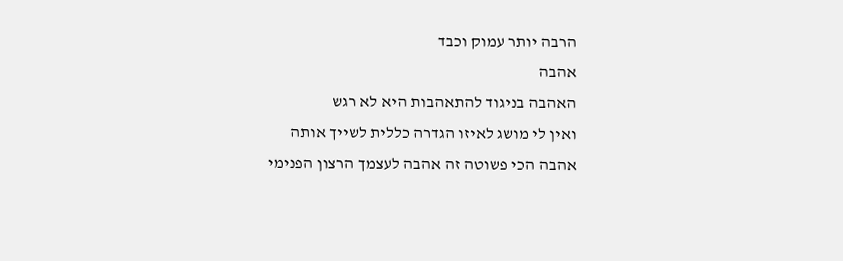הרבה יותר עמוק וכבד
אהבה
האהבה בניגוד להתאהבות היא לא רגש
ואין לי מושג לאיזו הגדרה כללית לשייך אותה
אהבה הכי פשוטה זה אהבה לעצמך הרצון הפנימי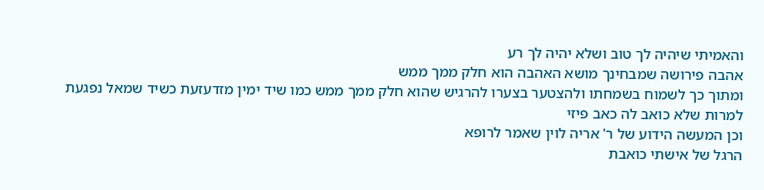והאמיתי שיהיה לך טוב ושלא יהיה לך רע
אהבה פירושה שמבחינך מושא האהבה הוא חלק ממך ממש
ומתוך כך לשמוח בשמחתו ולהצטער בצערו להרגיש שהוא חלק ממך ממש כמו שיד ימין מזדעזעת כשיד שמאל נפגעת
למרות שלא כואב לה כאב פיזי
וכן המעשה הידוע של ר' אריה לוין שאמר לרופא
הרגל של אישתי כואבת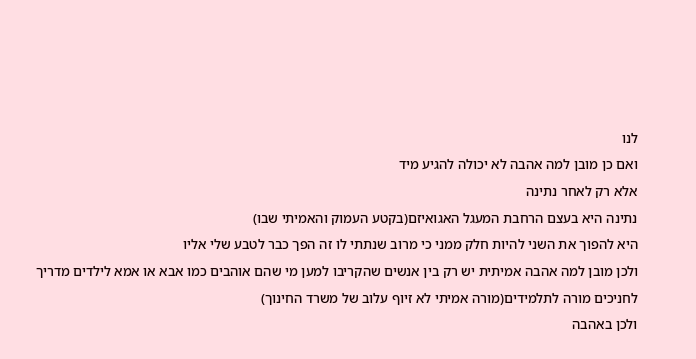לנו
ואם כן מובן למה אהבה לא יכולה להגיע מיד
אלא רק לאחר נתינה
נתינה היא בעצם הרחבת המעגל האגואיזם(בקטע העמוק והאמיתי שבו)
היא להפוך את השני להיות חלק ממני כי מרוב שנתתי לו זה הפך כבר לטבע שלי אליו
ולכן מובן למה אהבה אמיתית יש רק בין אנשים שהקריבו למען מי שהם אוהבים כמו אבא או אמא לילדים מדריך לחניכים מורה לתלמידים(מורה אמיתי לא זיוף עלוב של משרד החינוך)
ולכן באהבה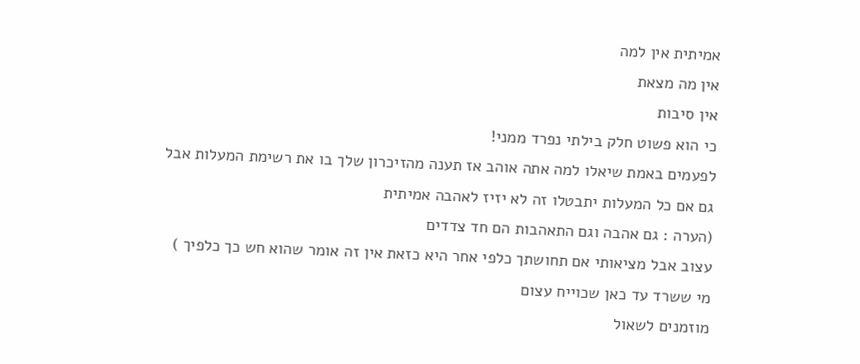אמיתית אין למה
אין מה מצאת
אין סיבות
כי הוא פשוט חלק בילתי נפרד ממני!
לפעמים באמת שיאלו למה אתה אוהב אז תענה מהזיכרון שלך בו את רשימת המעלות אבל גם אם כל המעלות יתבטלו זה לא יזיז לאהבה אמיתית
(הערה : גם אהבה וגם התאהבות הם חד צדדים
עצוב אבל מציאותי אם תחושתך כלפי אחר היא כזאת אין זה אומר שהוא חש כך כלפיך )
מי ששרד עד כאן שכוייח עצום
מוזמנים לשאול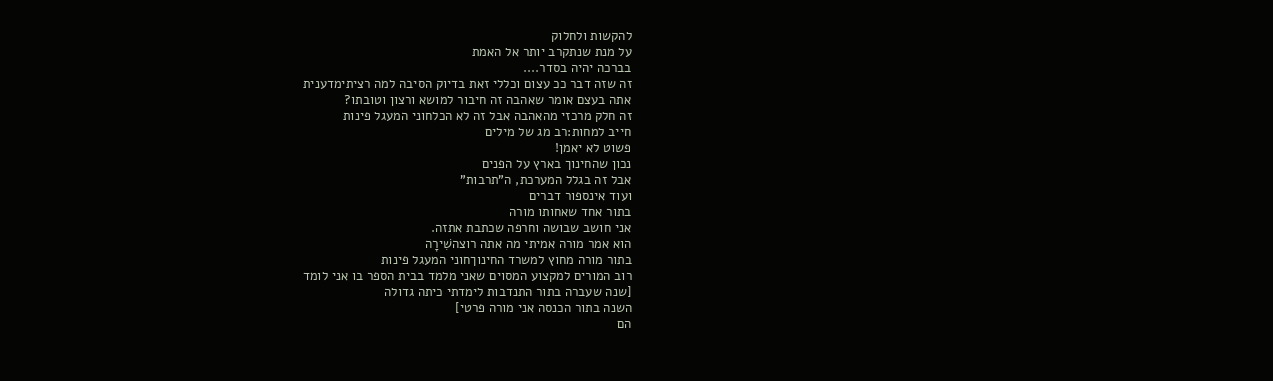להקשות ולחלוק
על מנת שנתקרב יותר אל האמת
בברכה יהיה בסדר....
זה שזה דבר ככ עצום וכללי זאת בדיוק הסיבה למה רציתימדענית
אתה בעצם אומר שאהבה זה חיבור למושא ורצון וטובתו?
זה חלק מרכזי מהאהבה אבל זה לא הכלחוני המעגל פינות
חייב למחות:רב מג של מילים
פשוט לא יאמן!
נכון שהחינוך בארץ על הפנים
אבל זה בגלל המערכת, ה"תרבות"
ועוד אינספור דברים
בתור אחד שאחותו מורה
אני חושב שבושה וחרפה שכתבת אתזה.
הוא אמר מורה אמיתי מה אתה רוצהשִׁירָה
בתור מורה מחוץ למשרד החינוךחוני המעגל פינות
רוב המורים למקצוע המסוים שאני מלמד בבית הספר בו אני לומד
[שנה שעברה בתור התנדבות לימדתי כיתה גדולה
השנה בתור הכנסה אני מורה פרטי]
הם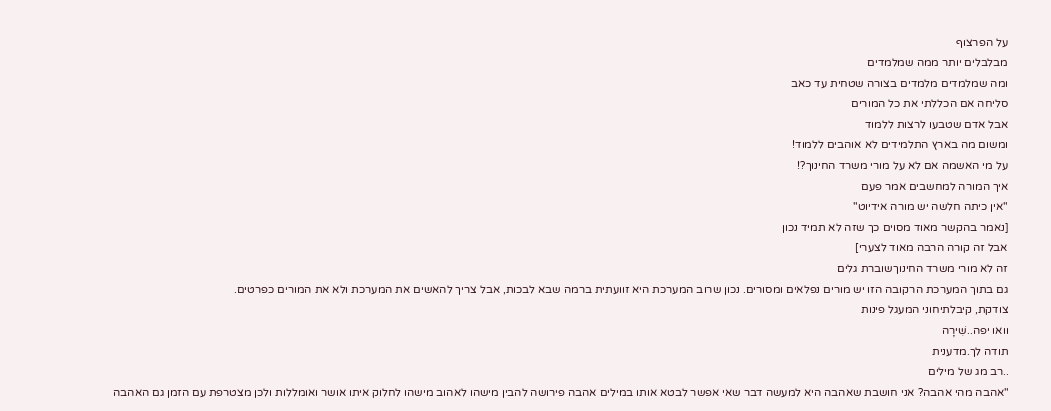על הפרצוף
מבלבלים יותר ממה שמלמדים
ומה שמלמדים מלמדים בצורה שטחית עד כאב
סליחה אם הכללתי את כל המורים
אבל אדם שטבעו לרצות ללמוד
ומשום מה בארץ התלמידים לא אוהבים ללמוד!
על מי האשמה אם לא על מורי משרד החינוך?!
איך המורה למחשבים אמר פעם
"אין כיתה חלשה יש מורה אידיוט"
[נאמר בהקשר מאוד מסוים כך שזה לא תמיד נכון
אבל זה קורה הרבה מאוד לצערי]
זה לא מורי משרד החינוךשוברת גלים
גם בתוך המערכת הרקובה הזו יש מורים נפלאים ומסורים. נכון שרוב המערכת היא זוועתית ברמה שבא לבכות, אבל צריך להאשים את המערכת ולא את המורים כפרטים.
צודקת, קיבלתיחוני המעגל פינות
וואו יפה..שִׁירָה
תודה לך.מדענית
..רב מג של מילים
"אהבה מהי אהבה? אני חושבת שאהבה היא למעשה דבר שאי אפשר לבטא אותו במילים אהבה פירושה להבין מישהו לאהוב מישהו לחלוק איתו אושר ואומללות ולכן מצטרפת עם הזמן גם האהבה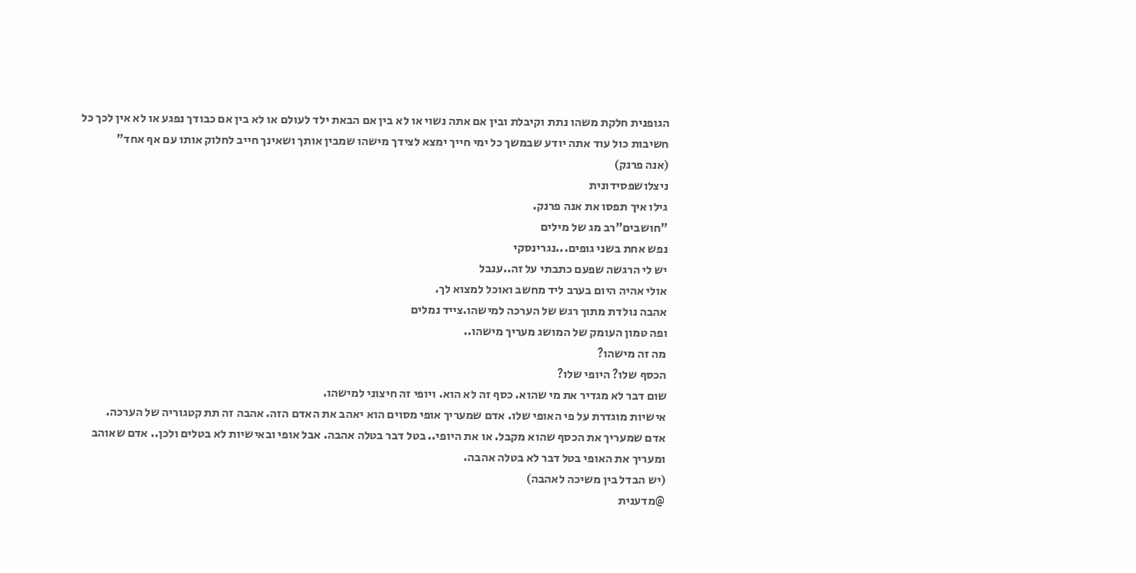הגופנית חלקת משהו נתת וקיבלת ובין אם אתה נשוי או לא בין אם הבאת ילד לעולם או לא בין אם כבודך נפגע או לא אין לכך כל חשיבות כול עוד אתה יודע שבמשך כל ימי חייך ימצא לצידך מישהו שמבין אותך ושאינך חייב לחלוק אותו עם אף אחד"
(אנה פרנק)
ניצלושפסידונית
גילו איך תפסו את אנה פרנק.
"חושבים"רב מג של מילים
נפש אחת בשני גופים...נגרינסקי
יש לי הרגשה שפעם כתבתי על זה..ענבל
אולי אהיה היום בערב ליד מחשב ואוכל למצוא לך.
אהבה נולדת מתוך רגש של הערכה למישהו.צייד נמלים
ופה טמון העומק של המושג מעריך מישהו..
מה זה מישהו?
הכסף שלו? היופי שלו?
שום דבר לא מגדיר את מי שהוא. כסף זה לא הוא. ויופי זה חיצוני למישהו.
אישיות מוגדרת על פי האופי שלו. אדם שמעריך אופי מסוים הוא יאהב את האדם הזה. אהבה זה תת קטגוריה של הערכה.
אדם שמעריך את הכסף שהוא מקבל. או את היופי.. בטל דבר בטלה אהבה. אבל אופי ובאישיות לא בטלים ולכן.. אדם שאוהב ומעריך את האופי בטל דבר לא בטלה אהבה.
(יש הבדל בין משיכה לאהבה)
@מדענית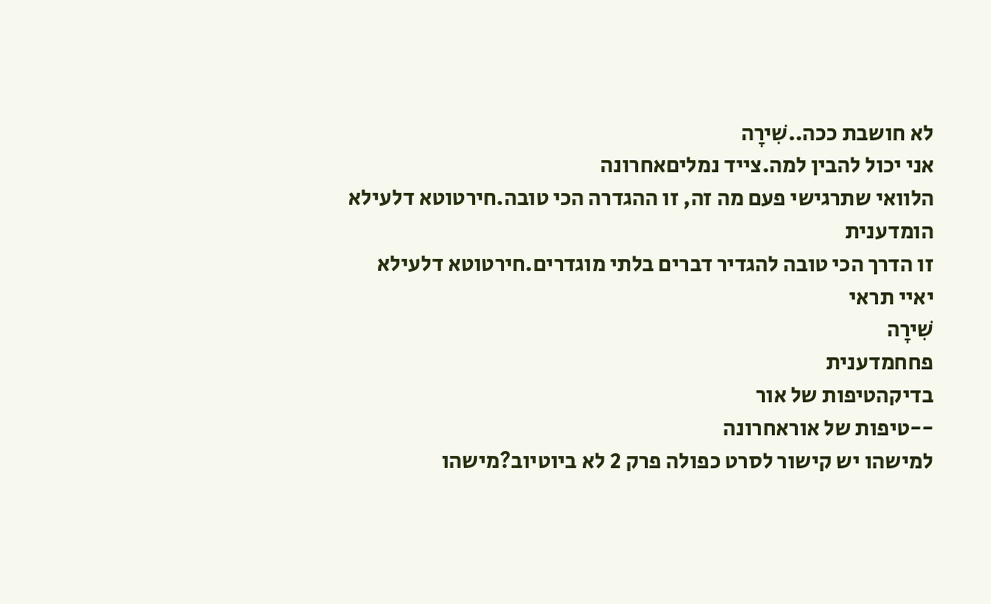לא חושבת ככה..שִׁירָה
אני יכול להבין למה.צייד נמליםאחרונה
הלוואי שתרגישי פעם מה זה, זו ההגדרה הכי טובה.חירטוטא דלעילא
הומדענית
זו הדרך הכי טובה להגדיר דברים בלתי מוגדרים.חירטוטא דלעילא
יאיי תראי
שִׁירָה
פחחמדענית
בדיקהטיפות של אור
--טיפות של אוראחרונה
למישהו יש קישור לסרט כפולה פרק 2 לא ביוטיוב?מישהו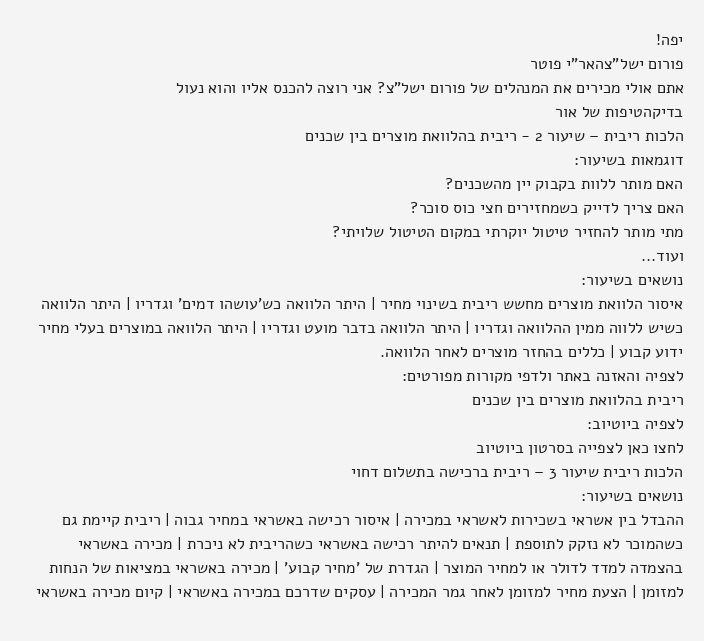יפה!
פורום ישל"צהאר"י פוטר
אתם אולי מכירים את המנהלים של פורום ישל"צ? אני רוצה להכנס אליו והוא נעול
בדיקהטיפות של אור
הלכות ריבית – שיעור 2 - ריבית בהלוואת מוצרים בין שכנים
דוגמאות בשיעור:
האם מותר ללוות בקבוק יין מהשכנים?
האם צריך לדייק כשמחזירים חצי כוס סוכר?
מתי מותר להחזיר טיטול יוקרתי במקום הטיטול שלויתי?
ועוד...
נושאים בשיעור:
איסור הלוואת מוצרים מחשש ריבית בשינוי מחיר | היתר הלוואה כש'עושהו דמים' וגדריו | היתר הלוואה כשיש ללווה ממין ההלוואה וגדריו | היתר הלוואה בדבר מועט וגדריו | היתר הלוואה במוצרים בעלי מחיר ידוע קבוע | כללים בהחזר מוצרים לאחר הלוואה.
לצפיה והאזנה באתר ולדפי מקורות מפורטים:
ריבית בהלוואת מוצרים בין שכנים
לצפיה ביוטיוב:
לחצו כאן לצפייה בסרטון ביוטיוב
הלכות ריבית שיעור 3 – ריבית ברכישה בתשלום דחוי
נושאים בשיעור:
ההבדל בין אשראי בשכירות לאשראי במכירה | איסור רכישה באשראי במחיר גבוה | ריבית קיימת גם כשהמוכר לא נזקק לתוספת | תנאים להיתר רכישה באשראי כשהריבית לא ניכרת | מכירה באשראי בהצמדה למדד לדולר או למחיר המוצר | הגדרת של 'מחיר קבוע' | מכירה באשראי במציאות של הנחות למזומן | הצעת מחיר למזומן לאחר גמר המכירה | עסקים שדרכם במכירה באשראי | קיום מכירה באשראי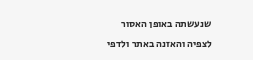שנעשתה באופן האסור
לצפיה והאזנה באתר ולדפי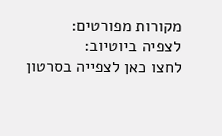מקורות מפורטים:
לצפיה ביוטיוב:
לחצו כאן לצפייה בסרטון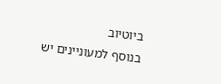ביוטיוב
בנוסף למעוניינים יש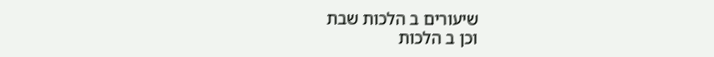שיעורים ב הלכות שבת
וכן ב הלכות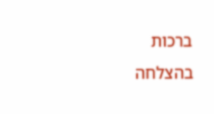ברכות
בהצלחה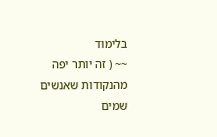בלימוד
~~ ( זה יותר יפה מהנקודות שאנשים שמים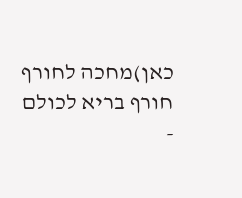כאן)מחכה לחורף
חורף בריא לכולם
-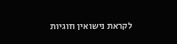לקראת נישואין וזוגיות